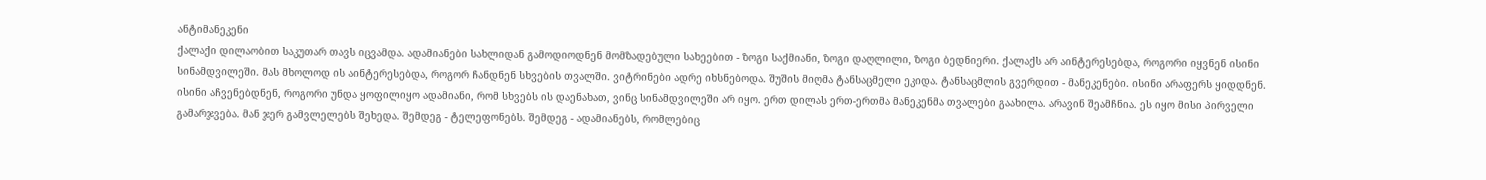ანტიმანეკენი
ქალაქი დილაობით საკუთარ თავს იცვამდა. ადამიანები სახლიდან გამოდიოდნენ მომზადებული სახეებით - ზოგი საქმიანი, ზოგი დაღლილი, ზოგი ბედნიერი. ქალაქს არ აინტერესებდა, როგორი იყვნენ ისინი სინამდვილეში. მას მხოლოდ ის აინტერესებდა, როგორ ჩანდნენ სხვების თვალში. ვიტრინები ადრე იხსნებოდა. შუშის მიღმა ტანსაცმელი ეკიდა. ტანსაცმლის გვერდით - მანეკენები. ისინი არაფერს ყიდდნენ. ისინი აჩვენებდნენ, როგორი უნდა ყოფილიყო ადამიანი, რომ სხვებს ის დაენახათ, ვინც სინამდვილეში არ იყო. ერთ დილას ერთ-ერთმა მანეკენმა თვალები გაახილა. არავინ შეამჩნია. ეს იყო მისი პირველი გამარჯვება. მან ჯერ გამვლელებს შეხედა. შემდეგ - ტელეფონებს. შემდეგ - ადამიანებს, რომლებიც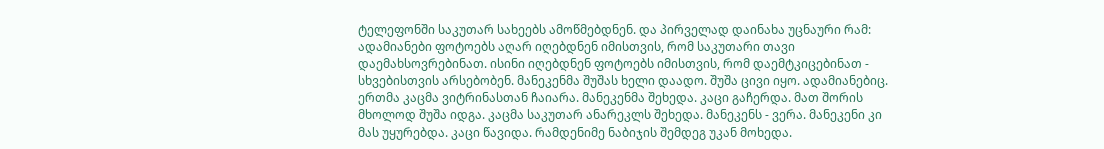ტელეფონში საკუთარ სახეებს ამოწმებდნენ. და პირველად დაინახა უცნაური რამ: ადამიანები ფოტოებს აღარ იღებდნენ იმისთვის, რომ საკუთარი თავი დაემახსოვრებინათ. ისინი იღებდნენ ფოტოებს იმისთვის, რომ დაემტკიცებინათ - სხვებისთვის არსებობენ. მანეკენმა შუშას ხელი დაადო. შუშა ცივი იყო. ადამიანებიც. ერთმა კაცმა ვიტრინასთან ჩაიარა. მანეკენმა შეხედა. კაცი გაჩერდა. მათ შორის მხოლოდ შუშა იდგა. კაცმა საკუთარ ანარეკლს შეხედა. მანეკენს - ვერა. მანეკენი კი მას უყურებდა. კაცი წავიდა. რამდენიმე ნაბიჯის შემდეგ უკან მოხედა.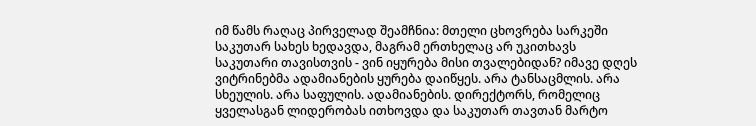იმ წამს რაღაც პირველად შეამჩნია: მთელი ცხოვრება სარკეში საკუთარ სახეს ხედავდა, მაგრამ ერთხელაც არ უკითხავს საკუთარი თავისთვის - ვინ იყურება მისი თვალებიდან? იმავე დღეს ვიტრინებმა ადამიანების ყურება დაიწყეს. არა ტანსაცმლის. არა სხეულის. არა საფულის. ადამიანების. დირექტორს, რომელიც ყველასგან ლიდერობას ითხოვდა და საკუთარ თავთან მარტო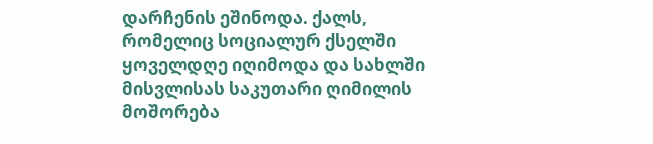დარჩენის ეშინოდა. ქალს, რომელიც სოციალურ ქსელში ყოველდღე იღიმოდა და სახლში მისვლისას საკუთარი ღიმილის მოშორება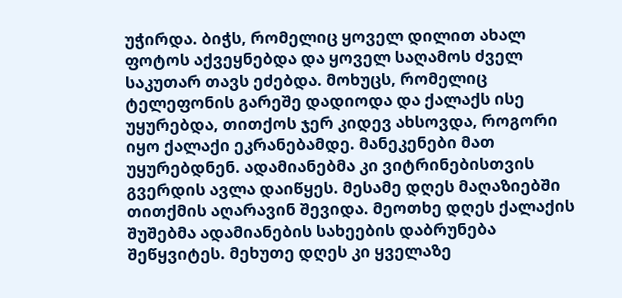უჭირდა. ბიჭს, რომელიც ყოველ დილით ახალ ფოტოს აქვეყნებდა და ყოველ საღამოს ძველ საკუთარ თავს ეძებდა. მოხუცს, რომელიც ტელეფონის გარეშე დადიოდა და ქალაქს ისე უყურებდა, თითქოს ჯერ კიდევ ახსოვდა, როგორი იყო ქალაქი ეკრანებამდე. მანეკენები მათ უყურებდნენ. ადამიანებმა კი ვიტრინებისთვის გვერდის ავლა დაიწყეს. მესამე დღეს მაღაზიებში თითქმის აღარავინ შევიდა. მეოთხე დღეს ქალაქის შუშებმა ადამიანების სახეების დაბრუნება შეწყვიტეს. მეხუთე დღეს კი ყველაზე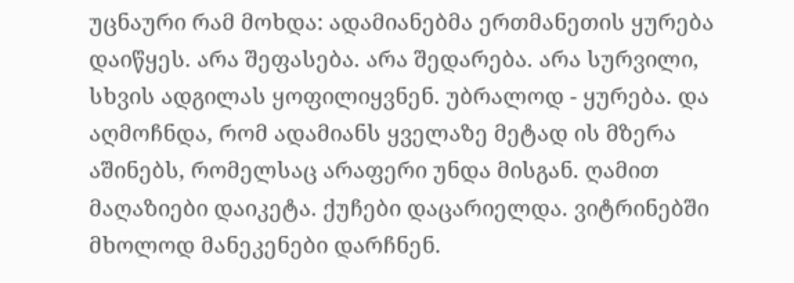უცნაური რამ მოხდა: ადამიანებმა ერთმანეთის ყურება დაიწყეს. არა შეფასება. არა შედარება. არა სურვილი, სხვის ადგილას ყოფილიყვნენ. უბრალოდ - ყურება. და აღმოჩნდა, რომ ადამიანს ყველაზე მეტად ის მზერა აშინებს, რომელსაც არაფერი უნდა მისგან. ღამით მაღაზიები დაიკეტა. ქუჩები დაცარიელდა. ვიტრინებში მხოლოდ მანეკენები დარჩნენ.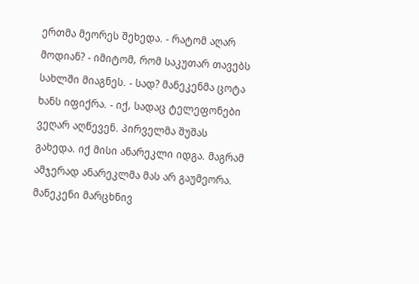ერთმა მეორეს შეხედა. - რატომ აღარ მოდიან? - იმიტომ, რომ საკუთარ თავებს სახლში მიაგნეს. - სად? მანეკენმა ცოტა ხანს იფიქრა. - იქ, სადაც ტელეფონები ვეღარ აღწევენ. პირველმა შუშას გახედა. იქ მისი ანარეკლი იდგა. მაგრამ ამჯერად ანარეკლმა მას არ გაუმეორა. მანეკენი მარცხნივ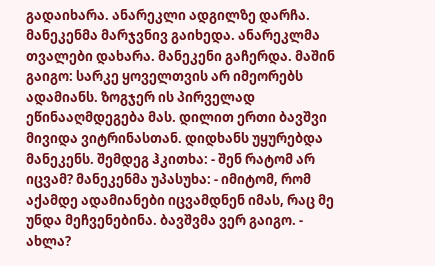გადაიხარა. ანარეკლი ადგილზე დარჩა. მანეკენმა მარჯვნივ გაიხედა. ანარეკლმა თვალები დახარა. მანეკენი გაჩერდა. მაშინ გაიგო: სარკე ყოველთვის არ იმეორებს ადამიანს. ზოგჯერ ის პირველად ეწინააღმდეგება მას. დილით ერთი ბავშვი მივიდა ვიტრინასთან. დიდხანს უყურებდა მანეკენს. შემდეგ ჰკითხა: - შენ რატომ არ იცვამ? მანეკენმა უპასუხა: - იმიტომ, რომ აქამდე ადამიანები იცვამდნენ იმას, რაც მე უნდა მეჩვენებინა. ბავშვმა ვერ გაიგო. - ახლა?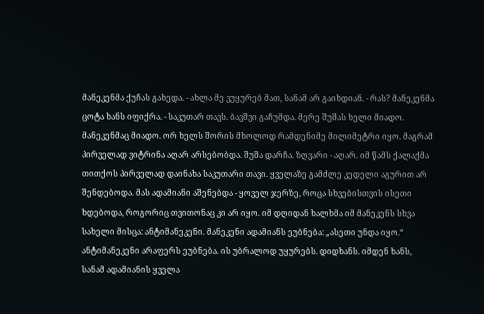მანეკენმა ქუჩას გახედა. - ახლა მე ვუყურებ მათ, სანამ არ გაიხდიან. - რას? მანეკენმა ცოტა ხანს იფიქრა. - საკუთარ თავს. ბავშვი გაჩუმდა. მერე შუშას ხელი მიადო. მანეკენმაც მიადო. ორ ხელს შორის მხოლოდ რამდენიმე მილიმეტრი იყო. მაგრამ პირველად ვიტრინა აღარ არსებობდა. შუშა დარჩა. ზღვარი - აღარ. იმ წამს ქალაქმა თითქოს პირველად დაინახა საკუთარი თავი. ყველაზე გამძლე კედელი აგურით არ შენდებოდა. მას ადამიანი აშენებდა - ყოველ ჯერზე, როცა სხვებისთვის ისეთი ხდებოდა, როგორიც თვითონაც კი არ იყო. იმ დღიდან ხალხმა იმ მანეკენს სხვა სახელი მისცა: ანტიმანეკენი. მანეკენი ადამიანს ეუბნება: „ასეთი უნდა იყო.“ ანტიმანეკენი არაფერს ეუბნება. ის უბრალოდ უყურებს. დიდხანს. იმდენ ხანს, სანამ ადამიანის ყველა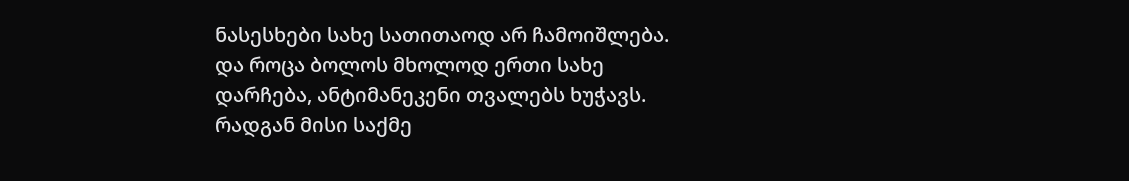ნასესხები სახე სათითაოდ არ ჩამოიშლება. და როცა ბოლოს მხოლოდ ერთი სახე დარჩება, ანტიმანეკენი თვალებს ხუჭავს. რადგან მისი საქმე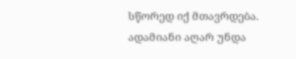სწორედ იქ მთავრდება. ადამიანი აღარ უნდა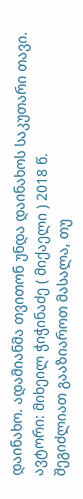დაინახო. ადამიანმა თვითონ უნდა დაინახოს საკუთარი თავი. ავტორი: მიხეილ ჭიჭინაძე ( მიქაელი ) 2018 წ.
შეგიძლიათ გააზიაროთ მასალა, თუ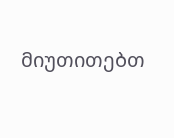მიუთითებთ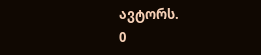ავტორს.
0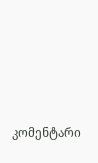კომენტარი